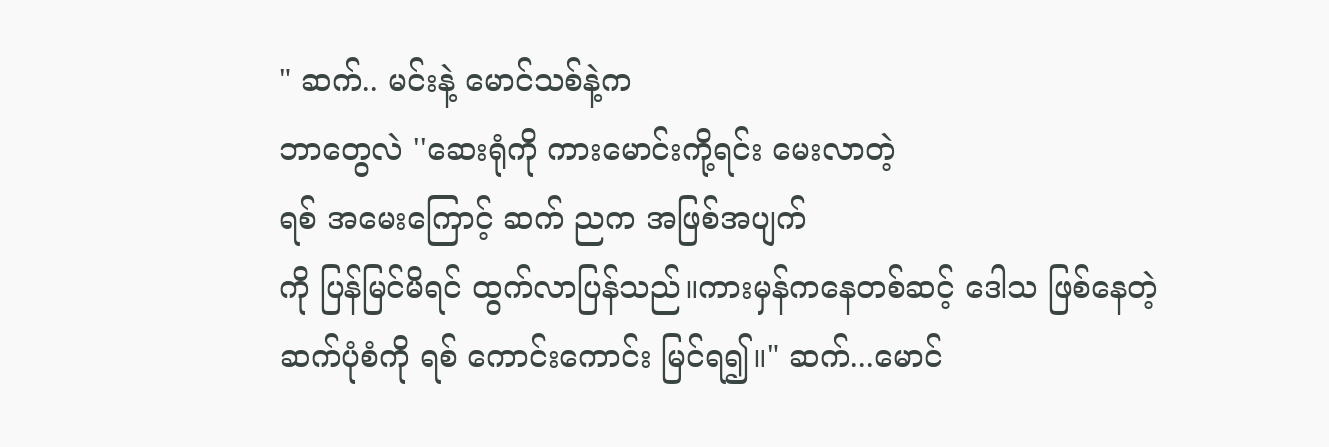" ဆက်.. မင်းနဲ့ မောင်သစ်နဲ့က
ဘာတွေလဲ ''ဆေးရုံကို ကားမောင်းကို့ရင်း မေးလာတဲ့
ရစ် အမေးကြောင့် ဆက် ညက အဖြစ်အပျက်
ကို ပြန်မြင်မိရင် ထွက်လာပြန်သည်။ကားမှန်ကနေတစ်ဆင့် ဒေါသ ဖြစ်နေတဲ့
ဆက်ပုံစံကို ရစ် ကောင်းကောင်း မြင်ရ၍။" ဆက်...မောင်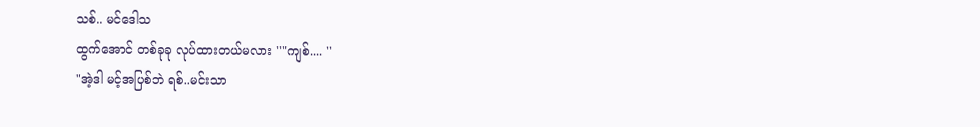သစ်.. မင်ဒေါသ
ထွက်အောင် တစ်ခုခု လုပ်ထားတယ်မလား ''"ကျစ်.... ''
"အဲ့ဒါ မင့်အပြစ်ဘဲ ရစ်..မင်းသာ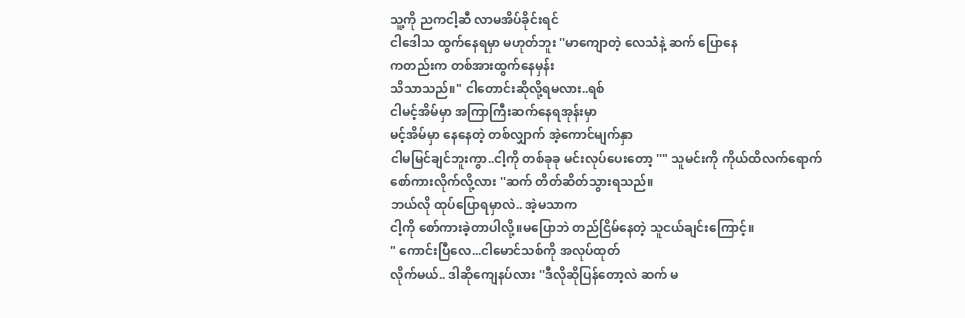သူ့ကို ညကငါ့ဆီ လာမအိပ်ခိုင်းရင်
ငါဒေါသ ထွက်နေရမှာ မဟုတ်ဘူး ''မာကျောတဲ့ လေသံနဲ့ ဆက် ပြောနေ
ကတည်းက တစ်အားထွက်နေမှန်း
သိသာသည်။" ငါတောင်းဆိုလို့ရမလား..ရစ်
ငါမင့်အိမ်မှာ အကြာကြီးဆက်နေရအုန်းမှာ
မင့်အိမ်မှာ နေနေတဲ့ တစ်လျှာက် အဲ့ကောင်မျက်နှာ
ငါမမြင်ချင်ဘူးကွာ..ငါ့ကို တစ်ခုခု မင်းလုပ်ပေးတော့ ''" သူမင်းကို ကိုယ်ထိလက်ရောက်
စော်ကားလိုက်လို့လား ''ဆက် တိတ်ဆိတ်သွားရသည်။
ဘယ်လို ထုပ်ပြောရမှာလဲ.. အဲ့မသာက
ငါ့ကို စော်ကားခဲ့တာပါလို့။မပြောဘဲ တည်ငြိမ်နေတဲ့ သူငယ်ချင်းကြောင့်။
" ကောင်းပြီလေ...ငါမောင်သစ်ကို အလုပ်ထုတ်
လိုက်မယ်.. ဒါဆိုကျေနပ်လား ''ဒီလိုဆိုပြန်တော့လဲ ဆက် မ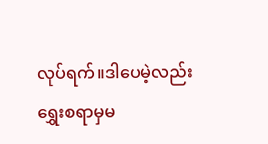လုပ်ရက်။ဒါပေမဲ့လည်း
ရွှေးစရာမှမ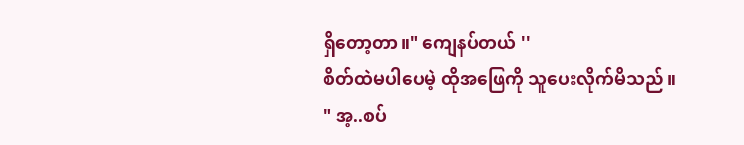ရှိတော့တာ။" ကျေနပ်တယ် ''
စိတ်ထဲမပါပေမဲ့ ထိုအဖြေကို သူပေးလိုက်မိသည်။
" အ့..စပ်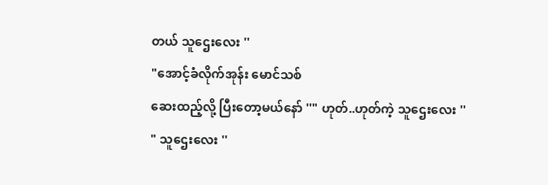တယ် သူဌေးလေး ''
"အောင့်ခံလိုက်အုန်း မောင်သစ်
ဆေးထည့်လို့ ပြီးတော့မယ်နော် ''" ဟုတ်..ဟုတ်ကဲ့ သူဌေးလေး ''
" သူဌေးလေး ''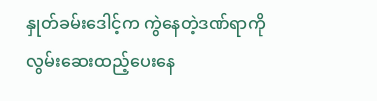နှုတ်ခမ်းဒေါင့်က ကွဲနေတဲ့ဒဏ်ရာကို
လွမ်းဆေးထည့်ပေးနေ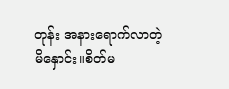တုန်း အနားရောက်လာတဲ့
မိနှောင်း။စိတ်မ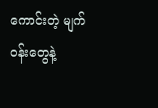ကောင်းတဲ့ မျက်ဝန်းတွေနဲ့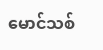မောင်သစ်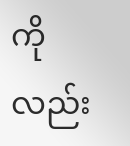ကိုလည်း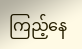ကြည့်နေ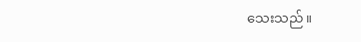သေးသည်။